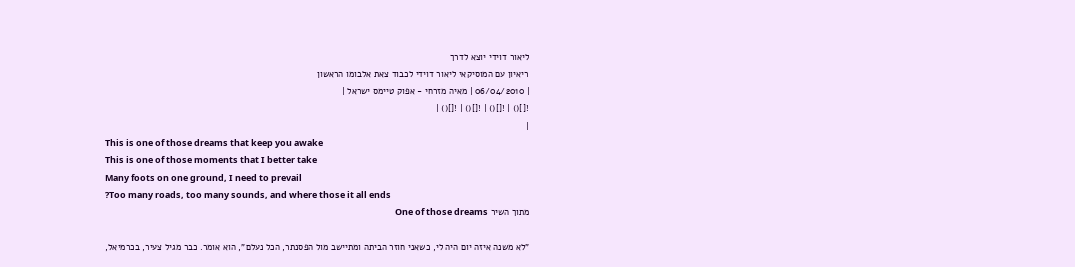ליאור דוידי יוצא לדרך
ריאיון עם המוסיקאי ליאור דוידי לכבוד צאת אלבומו הראשון
| 06/04/2010 | מאיה מזרחי - אפוק טיימס ישראל |
![]() | ![]() | ![]() | ![]() |
|
This is one of those dreams that keep you awake
This is one of those moments that I better take
Many foots on one ground, I need to prevail
?Too many roads, too many sounds, and where those it all ends
מתוך השיר One of those dreams

"לא משנה איזה יום היה לי, כשאני חוזר הביתה ומתיישב מול הפסנתר, הכל נעלם", הוא אומר. כבר מגיל צעיר, בכרמיאל,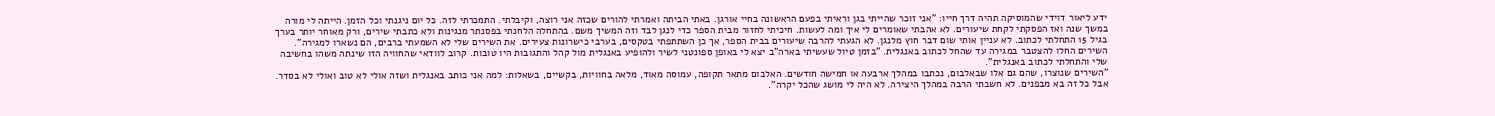ידע ליאור דוידי שהמוסיקה תהיה דרך חייו: "אני זוכר שהייתי בגן וראיתי בפעם הראשונה בחיי אורגן. באתי הביתה ואמרתי להורים שכזה אני רוצה, וקיבלתי. התמכרתי לזה. כל יום ניגנתי וכל הזמן. הייתה לי מורה במשך שנה ואז הפסקתי לקחת שיעורים. לא אהבתי שאומרים לי איך ומה לעשות. חיכיתי לחזור מבית הספר כדי לנגן לבד וזה המשיך משם. בהתחלה הלחנתי בפסנתר מנגינות ולא כתבתי שירים, ורק מאוחר יותר בערך בגיל 15 התחלתי לכתוב. לא עניין אותי שום דבר חוץ מלנגן. לא הגעתי להרבה שיעורים בבית הספר, אך כן השתתפתי בטקסים, בערבי כישרונות צעירים. את השירים שלי לא השמעתי ברבים, הם נשארו למגירה".
השירים החלו להצטבר במגירה עד שהחל לכתוב באנגלית. "בזמן טיול שעשיתי בארה"ב יצא לי באופן ספונטני לשיר ולהופיע באנגלית מול קהל והתגובות היו טובות. קרוב לוודאי שהחוויה הזו שינתה משהו בחשיבה שלי והתחלתי לכתוב באנגלית".
"השירים שנוצרו, שהם גם אלו שבאלבום, נכתבו במהלך ארבעה או חמישה חודשים. האלבום מתאר תקופה, עמוסה מאוד, מלאה בחוויות, בקשיים, בשאלות: למה אני כותב באנגלית ושזה אולי לא טוב ואולי לא בסדר. אבל כל זה בא מבפנים. לא חשבתי הרבה במהלך היצירה. לא היה לי מושג שהכל יקרה".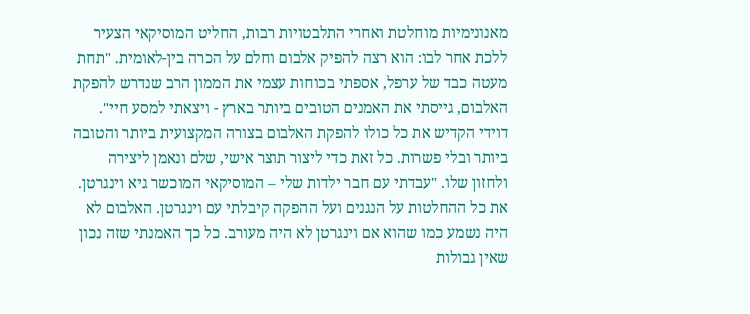מאנונימיות מוחלטת ואחרי התלבטויות רבות, החליט המוסיקאי הצעיר ללכת אחר לבו: הוא רצה להפיק אלבום וחלם על הכרה בין-לאומית. "תחת מעטה כבד של ערפל, אספתי בכוחות עצמי את הממון הרב שנדרש להפקת האלבום, גייסתי את האמנים הטובים ביותר בארץ - ויצאתי למסע חיי".
דוידי הקדיש את כל כולו להפקת האלבום בצורה המקצועית ביותר והטובה ביותר ובלי פשרות. כל זאת כדי ליצור תוצר אישי, שלם ונאמן ליצירה ולחזון שלו. "עבדתי עם חבר ילדות שלי – המוסיקאי המוכשר גיא וינגרטן. את כל ההחלטות על הנגנים ועל ההפקה קיבלתי עם וינגרטן. האלבום לא היה נשמע כמו שהוא אם וינגרטן לא היה מעורב. כל כך האמנתי שזה נכון שאין גבולות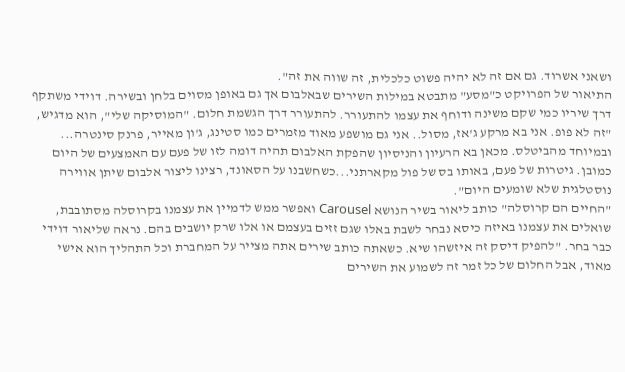ושאני אשרוד. גם אם זה לא יהיה פשוט כלכלית, זה שווה את זה".
התיאור של הפרויקט כ"מסע" מתבטא במילות השירים שבאלבום אך גם באופן מסוים בלחן ובשירה. דוידי משתקף דרך שיריו כמי שקם משינה ודוחף את עצמו להתעורר. להתעורר דרך הגשמת חלום. "המוסיקה שלי", הוא מדגיש, "זה לא פופ. אני בא מרקע ג'אז, מסול.. אני גם מושפע מאוד מזמרים כמו סטינג, ג'ון מאייר, פרנק סינטרה... ובמיוחד מהביטלס. מכאן בא הרעיון והניסיון שהפקת האלבום תהיה דומה לזו של פעם עם האמצעים של היום כמובן. גיטרות של פעם, באותו בס של פול מקארתני...כשחשבנו על הסאונד, רצינו ליצור אלבום שיתן אווירה נוסטלגית שלא שומעים היום".
"החיים הם קרוסלה" כותב ליאור בשיר הנושא Carousel ואפשר ממש לדמיין את עצמנו בקרוסלה מסתובבת, שואלים את עצמנו באיזה כיסא נבחר לשבת באלו שגם זזים בעצמם או אלו שרק יושבים בהם. נראה שליאור דוידי כבר בחר. "להפיק דיסק זה איזשהו שיא. כשאתה כותב שירים אתה מצייר על המחברת וכל התהליך הוא אישי מאוד, אבל החלום של כל זמר זה לשמוע את השירים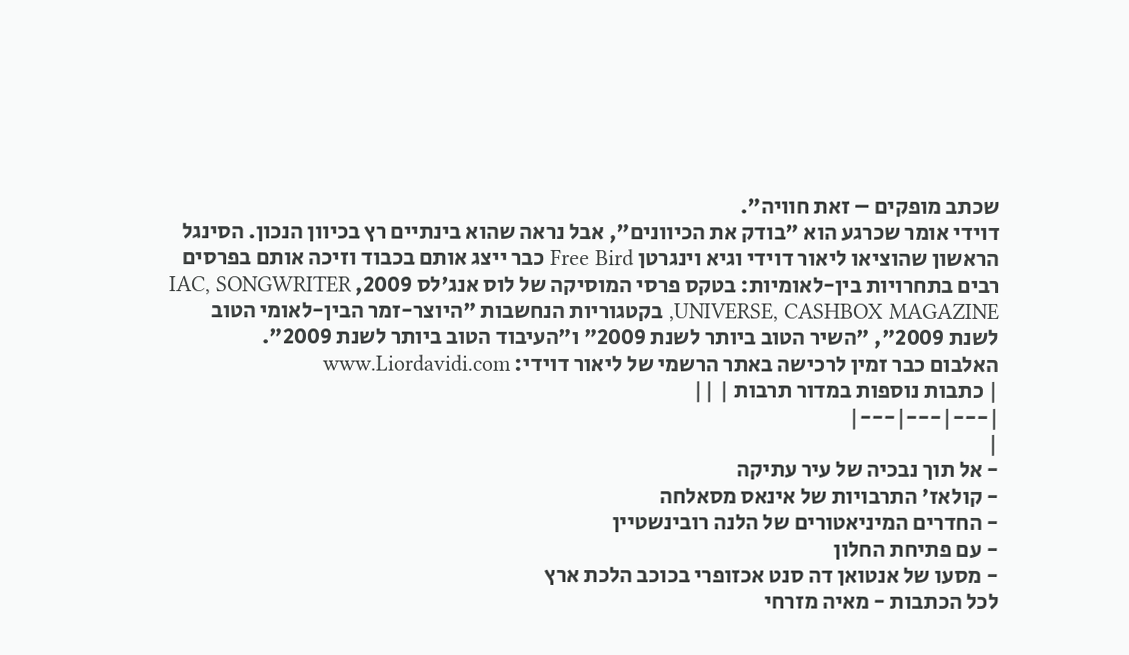שכתב מופקים – זאת חוויה".
דוידי אומר שכרגע הוא "בודק את הכיוונים", אבל נראה שהוא בינתיים רץ בכיוון הנכון. הסינגל הראשון שהוציאו ליאור דוידי וגיא וינגרטן Free Bird כבר ייצג אותם בכבוד וזיכה אותם בפרסים רבים בתחרויות בין-לאומיות: בטקס פרסי המוסיקה של לוס אנג'לס 2009, IAC, SONGWRITER UNIVERSE, CASHBOX MAGAZINE, בקטגוריות הנחשבות "היוצר-זמר הבין-לאומי הטוב לשנת 2009", "השיר הטוב ביותר לשנת 2009" ו"העיבוד הטוב ביותר לשנת 2009".
האלבום כבר זמין לרכישה באתר הרשמי של ליאור דוידי: www.Liordavidi.com
| כתבות נוספות במדור תרבות | ||
|---|---|---|
|
- אל תוך נבכיה של עיר עתיקה
- קולאז' התרבויות של אינאס מסאלחה
- החדרים המיניאטורים של הלנה רובינשטיין
- עם פתיחת החלון
- מסעו של אנטואן דה סנט אכזופרי בכוכב הלכת ארץ
לכל הכתבות - מאיה מזרחי